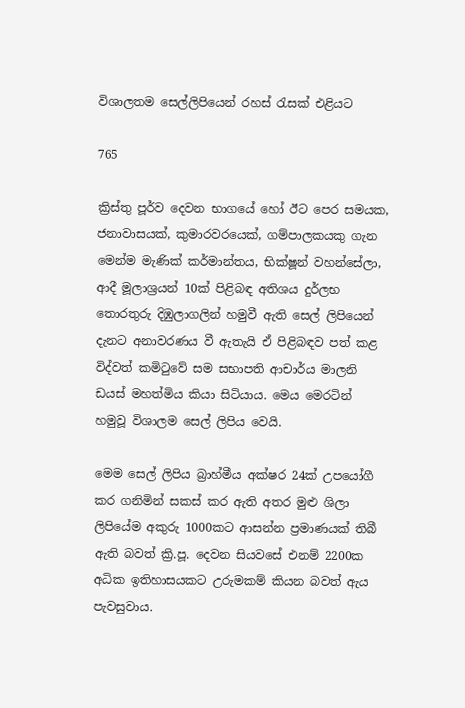විශාලතම සෙල්ලිපියෙන් රහස් රැසක් එළියට

765

ක්‍රිස්තු පූර්ව දෙවන භාගයේ හෝ ඊට පෙර සමයක, ජනාවාසයක්, කුමාරවරයෙක්, ගම්පාලකයකු ගැන මෙන්ම මැණික් කර්මාන්තය, භික්ෂූන් වහන්සේලා, ආදී මූලාශ්‍රයන් 10ක් පිළිබඳ අතිශය දුර්ලභ තොරතුරු දිඹුලාගලින් හමුවී ඇති සෙල් ලිපියෙන් දැනට අනාවරණය වී ඇතැයි ඒ පිළිබඳව පත් කළ විද්වත් කමිටුවේ සම සභාපති ආචාර්ය මාලනි ඩයස් මහත්මිය කියා සිටියාය. මෙය මෙරටින් හමුවූ විශාලම සෙල් ලිපිය වෙයි.

මෙම සෙල් ලිපිය බ්‍රාහ්මීය අක්ෂර 24ක් උපයෝගී කර ගනිමින් සකස් කර ඇති අතර මුළු ශිලා ලිපියේම අකුරු 1000කට ආසන්න ප්‍රමාණයක් තිබී ඇති බවත් ක්‍රි.පූ. දෙවන සියවසේ එනම් 2200ක අධික ඉතිහාසයකට උරුමකම් කියන බවත් ඇය පැවසුවාය.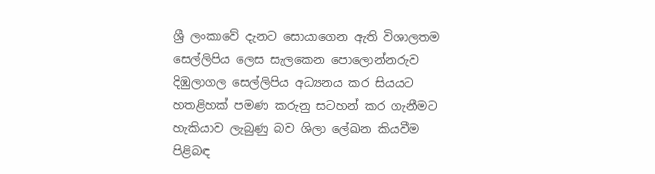ශ්‍රී ලංකාවේ දැනට සොයාගෙන ඇති විශාලතම සෙල්ලිපිය ලෙස සැලකෙන පොලොන්නරුව දිඹුලාගල සෙල්ලිපිය අධ්‍යනය කර සියයට හතළිහක් පමණ කරුනු සටහන් කර ගැනීමට හැකියාව ලැබුණු බව ශිලා ලේඛන කියවීම පිළිබඳ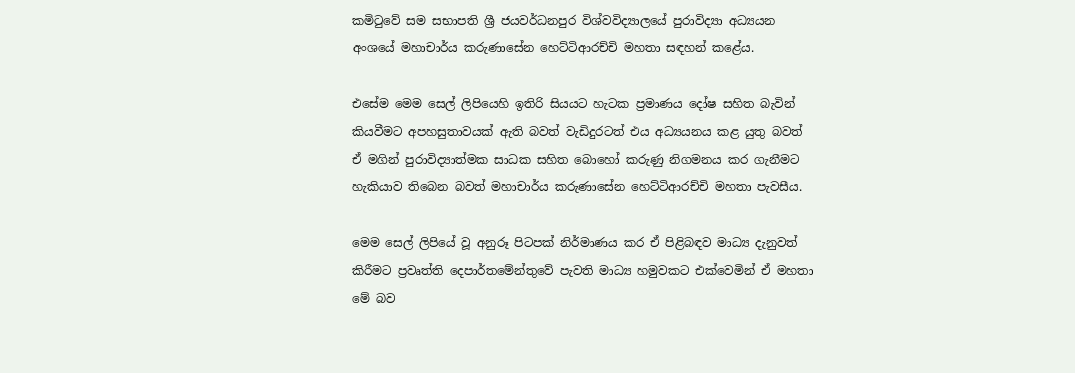කමිටුවේ සම සභාපති ශ්‍රී ජයවර්ධනපුර විශ්වවිද්‍යාලයේ පුරාවිද්‍යා අධ්‍යයන අංශයේ මහාචාර්ය කරුණාසේන හෙට්ටිආරච්චි මහතා සඳහන් කළේය.

එසේම මෙම සෙල් ලිපියෙහි ඉතිරි සියයට හැටක ප්‍රමාණය දෝෂ සහිත බැවින් කියවීමට අපහසුතාවයක් ඇති බවත් වැඩිදුරටත් එය අධ්‍යයනය කළ යුතු බවත් ඒ මගින් පුරාවිද්‍යාත්මක සාධක සහිත බොහෝ කරුණු නිගමනය කර ගැනීමට හැකියාව තිබෙන බවත් මහාචාර්ය කරුණාසේන හෙට්ටිආරච්චි මහතා පැවසීය.

මෙම සෙල් ලිපියේ වූ අනුරූ පිටපක් නිර්මාණය කර ඒ පිළිබඳව මාධ්‍ය දැනුවත් කිරීමට ප්‍රවෘත්ති දෙපාර්තමේන්තුවේ පැවති මාධ්‍ය හමුවකට එක්වෙමින් ඒ මහතා මේ බව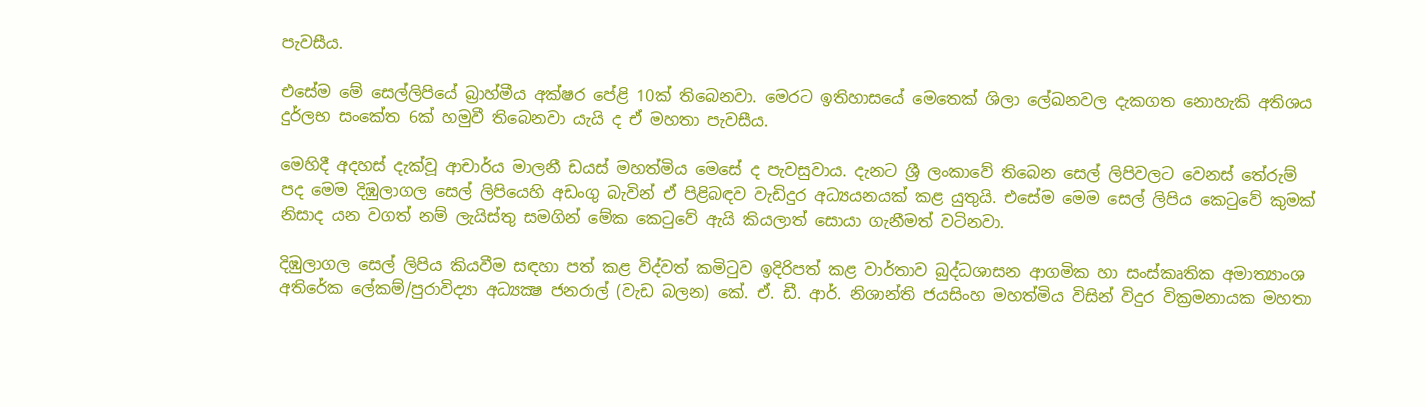පැවසීය.

එසේම මේ සෙල්ලිපියේ බ්‍රාහ්මීය අක්ෂර පේළි 10ක් තිබෙනවා. මෙරට ඉතිහාසයේ මෙතෙක් ශිලා ලේඛනවල දැකගත නොහැකි අතිශය දුර්ලභ සංකේත 6ක් හමුවී තිබෙනවා යැයි ද ඒ මහතා පැවසීය.

මෙහිදී අදහස් දැක්වූ ආචාර්ය මාලනී ඩයස් මහත්මිය මෙසේ ද පැවසුවාය. දැනට ශ්‍රී ලංකාවේ තිබෙන සෙල් ලිපිවලට වෙනස් තේරුම් පද මෙම දිඹුලාගල සෙල් ලිපියෙහි අඩංගු බැවින් ඒ පිළිබඳව වැඩිදුර අධ්‍යයනයක් කළ යුතුයි. එසේම මෙම සෙල් ලිපිය කෙටුවේ කුමක් නිසාද යන වගත් නම් ලැයිස්තු සමගින් මේක කෙටුවේ ඇයි කියලාත් සොයා ගැනීමත් වටිනවා.

දිඹුලාගල සෙල් ලිපිය කියවීම සඳහා පත් කළ විද්වත් කමිටුව ඉදිරිපත් කළ වාර්තාව බුද්ධශාසන ආගමික හා සංස්කෘතික අමාත්‍යාංශ අතිරේක ලේකම්/පුරාවිද්‍යා අධ්‍යක්‍ෂ ජනරාල් (වැඩ බලන) කේ. ඒ. ඩී. ආර්. නිශාන්ති ජයසිංහ මහත්මිය විසින් විදුර වික්‍රමනායක මහතා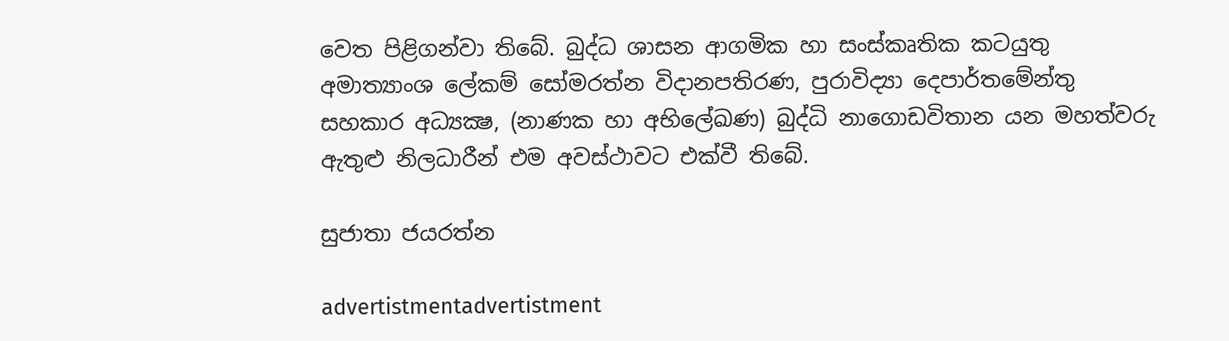වෙත පිළිගන්වා තිබේ. බුද්ධ ශාසන ආගමික හා සංස්කෘතික කටයුතු අමාත්‍යාංශ ලේකම් සෝමරත්න විදානපතිරණ, පුරාවිද්‍යා දෙපාර්තමේන්තු සහකාර අධ්‍යක්‍ෂ, (නාණක හා අභිලේඛණ) බුද්ධි නාගොඩවිතාන යන මහත්වරු ඇතුළු නිලධාරීන් එම අවස්ථාවට එක්වී තිබේ.

සුජාතා ජයරත්න

advertistmentadvertistment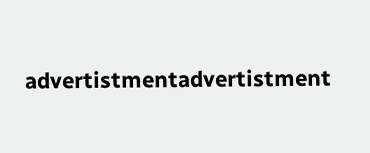advertistmentadvertistment